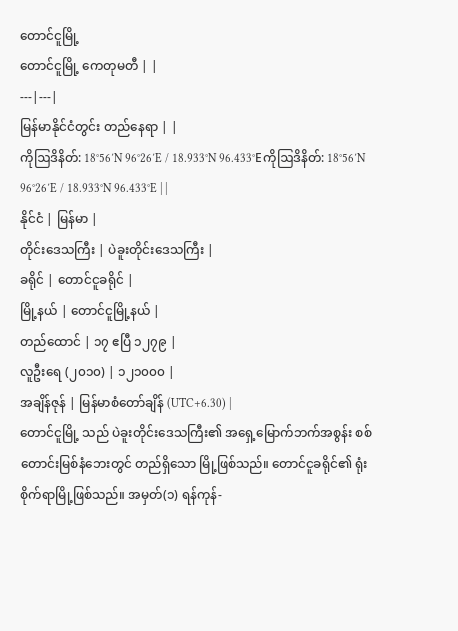တောင်ငူမြို့
တောင်ငူမြို့ ကေတုမတီ | |
---|---|
မြန်မာနိုင်ငံတွင်း တည်နေရာ | |
ကိုဩဒိနိတ်: 18°56′N 96°26′E / 18.933°N 96.433°Eကိုဩဒိနိတ်: 18°56′N 96°26′E / 18.933°N 96.433°E | |
နိုင်ငံ | မြန်မာ |
တိုင်းဒေသကြီး | ပဲခူးတိုင်းဒေသကြီး |
ခရိုင် | တောင်ငူခရိုင် |
မြို့နယ် | တောင်ငူမြို့နယ် |
တည်ထောင် | ၁၇ ဧပြီ ၁၂၇၉ |
လူဦးရေ (၂၀၁၀) | ၁၂၁၀၀၀ |
အချိန်ဇုန် | မြန်မာစံတော်ချိန် (UTC+6.30) |
တောင်ငူမြို့ သည် ပဲခူးတိုင်းဒေသကြီး၏ အရှေ့မြောက်ဘက်အစွန်း စစ်တောင်းမြစ်နံဘေးတွင် တည်ရှိသော မြို့ဖြစ်သည်။ တောင်ငူခရိုင်၏ ရုံးစိုက်ရာမြို့ဖြစ်သည်။ အမှတ်(၁) ရန်ကုန်-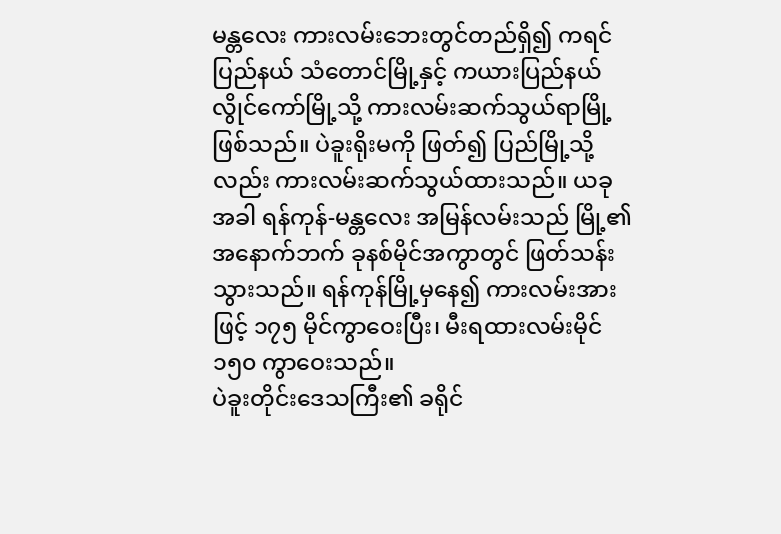မန္တလေး ကားလမ်းဘေးတွင်တည်ရှိ၍ ကရင်ပြည်နယ် သံတောင်မြို့နှင့် ကယားပြည်နယ် လွိုင်ကော်မြို့သို့ ကားလမ်းဆက်သွယ်ရာမြို့ဖြစ်သည်။ ပဲခူးရိုးမကို ဖြတ်၍ ပြည်မြို့သို့လည်း ကားလမ်းဆက်သွယ်ထားသည်။ ယခုအခါ ရန်ကုန်-မန္တလေး အမြန်လမ်းသည် မြို့၏ အနောက်ဘက် ခုနစ်မိုင်အကွာတွင် ဖြတ်သန်းသွားသည်။ ရန်ကုန်မြို့မှနေ၍ ကားလမ်းအားဖြင့် ၁၇၅ မိုင်ကွာဝေးပြီး၊ မီးရထားလမ်းမိုင် ၁၅၀ ကွာဝေးသည်။
ပဲခူးတိုင်းဒေသကြီး၏ ခရိုင်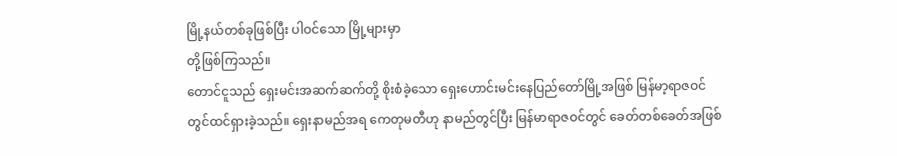မြို့နယ်တစ်ခုဖြစ်ပြီး ပါဝင်သော မြို့များမှာ
တို့ဖြစ်ကြသည်။
တောင်ငူသည် ရှေးမင်းအဆက်ဆက်တို့ စိုးစံခဲ့သော ရှေးဟောင်းမင်းနေပြည်တော်မြို့အဖြစ် မြန်မာ့ရာဇဝင်တွင်ထင်ရှားခဲ့သည်။ ရှေးနာမည်အရ ကေတုမတီဟု နာမည်တွင်ပြီး မြန်မာရာဇဝင်တွင် ခေတ်တစ်ခေတ်အဖြစ်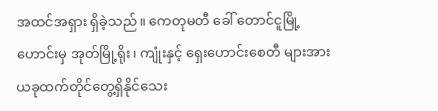အထင်အရှား ရှိခဲ့သည်။ ကေတုမတီ ခေါ် တောင်ငူမြို့ဟောင်းမှ အုတ်မြို့ရိုး၊ ကျုံးနှင့် ရှေးဟောင်းစေတီ များအား ယခုထက်တိုင်တွေ့ရှိနိုင်သေး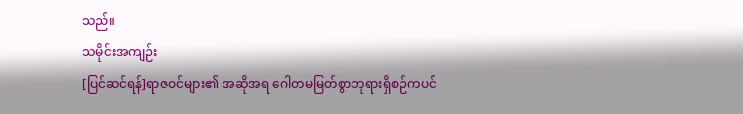သည်။
သမိုင်းအကျဉ်း
[ပြင်ဆင်ရန်]ရာဇဝင်များ၏ အဆိုအရ ဂေါတမမြတ်စွာဘုရားရှိစဉ်ကပင်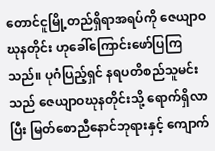တောင်ငူမြို့တည်ရှိရာအရပ်ကို ဇေယျာဝဃုနတိုင်း ဟုခေါ်ကြောင်းဖော်ပြကြသည်။ ပုဂံပြည့်ရှင် နရပတိစည်သူမင်းသည် ဇေယျာဝဃုနတိုင်းသို့ ရောက်ရှိလာပြီး မြတ်စောညီနောင်ဘုရားနှင့် ကျောက်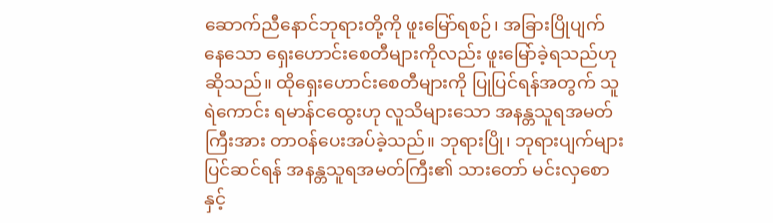ဆောက်ညီနောင်ဘုရားတို့ကို ဖူးမြော်ရစဉ်၊ အခြားပြိုပျက်နေသော ရှေးဟောင်းစေတီများကိုလည်း ဖူးမြော်ခဲ့ရသည်ဟုဆိုသည်။ ထိုရှေးဟောင်းစေတီများကို ပြုပြင်ရန်အတွက် သူရဲကောင်း ရမာန်ငထွေးဟု လူသိများသော အနန္တသူရအမတ်ကြီးအား တာဝန်ပေးအပ်ခဲ့သည်။ ဘုရားပြို၊ ဘုရားပျက်များ ပြင်ဆင်ရန် အနန္တသူရအမတ်ကြီး၏ သားတော် မင်းလှစောနှင့်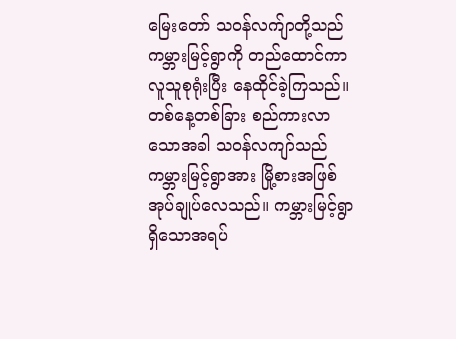မြေးတော် သဝန်လက်ျာတို့သည် ကမ္ဘားမြင့်ရွာကို တည်ထောင်ကာ လူသူစုရုံးပြီး နေထိုင်ခဲ့ကြသည်။ တစ်နေ့တစ်ခြား စည်ကားလာသောအခါ သဝန်လကျာ်သည် ကမ္ဘားမြင့်ရွာအား မြို့စားအဖြစ် အုပ်ချုပ်လေသည်။ ကမ္ဘားမြင့်ရွာရှိသောအရပ်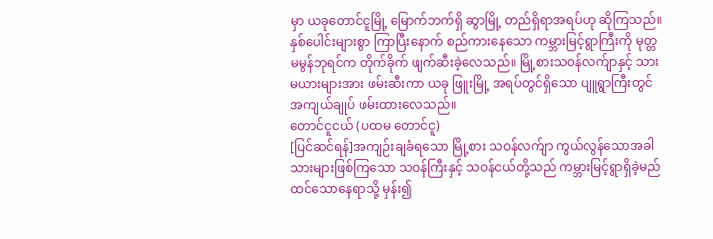မှာ ယခုတောင်ငူမြို့ မြောက်ဘက်ရှိ ဆွာမြို့ တည်ရှိရာအရပ်ဟု ဆိုကြသည်။ နှစ်ပေါင်းများစွာ ကြာပြီးနောက် စည်ကားနေသော ကမ္ဘားမြင့်ရွာကြီးကို မုတ္တမမွန်ဘုရင်က တိုက်ခိုက် ဖျက်ဆီးခဲ့လေသည်။ မြို့စားသဝန်လက်ျာနှင့် သားမယားများအား ဖမ်းဆီးကာ ယခု ဖြူးမြို့ အရပ်တွင်ရှိသော ပျူရွာကြီးတွင် အကျယ်ချုပ် ဖမ်းထားလေသည်။
တောင်ငူငယ် (ပထမ တောင်ငူ)
[ပြင်ဆင်ရန်]အကျဉ်းချခံရသော မြို့စား သဝန်လက်ျာ ကွယ်လွန်သောအခါ သားများဖြစ်ကြသော သဝန်ကြီးနှင့် သဝန်ငယ်တို့သည် ကမ္ဘားမြင့်ရွာရှိခဲ့မည် ထင်သောနေရာသို့ မှန်း၍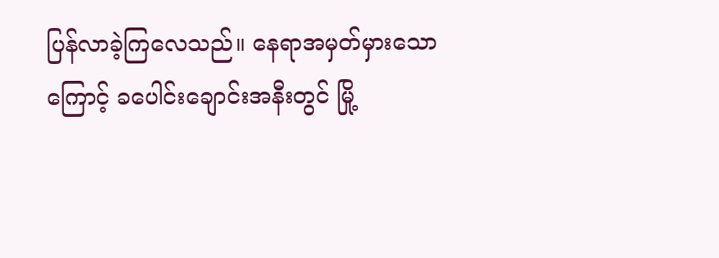ပြန်လာခဲ့ကြလေသည်။ နေရာအမှတ်မှားသောကြောင့် ခပေါင်းချောင်းအနီးတွင် မြို့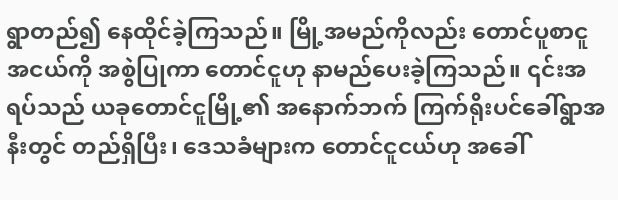ရွာတည်၍ နေထိုင်ခဲ့ကြသည်။ မြို့အမည်ကိုလည်း တောင်ပူစာငူအငယ်ကို အစွဲပြုကာ တောင်ငူဟု နာမည်ပေးခဲ့ကြသည်။ ၎င်းအရပ်သည် ယခုတောင်ငူမြို့၏ အနောက်ဘက် ကြက်ရိုးပင်ခေါ်ရွာအနီးတွင် တည်ရှိပြီး၊ ဒေသခံများက တောင်ငူငယ်ဟု အခေါ်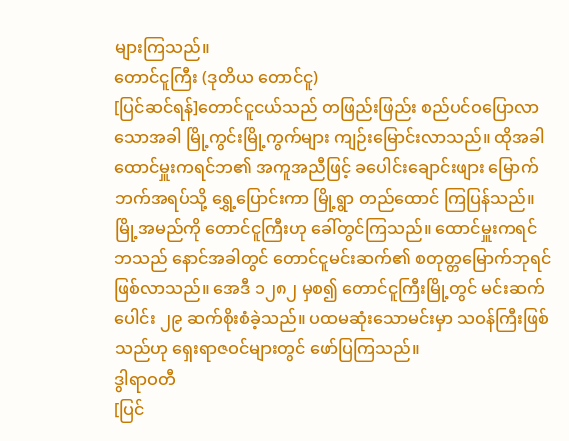များကြသည်။
တောင်ငူကြီး (ဒုတိယ တောင်ငူ)
[ပြင်ဆင်ရန်]တောင်ငူငယ်သည် တဖြည်းဖြည်း စည်ပင်ဝပြောလာသောအခါ မြို့ကွင်းမြို့ကွက်များ ကျဉ်းမြောင်းလာသည်။ ထိုအခါ ထောင်မှူးကရင်ဘ၏ အကူအညီဖြင့် ခပေါင်းချောင်းဖျား မြောက်ဘက်အရပ်သို့ ရွှေ့ပြောင်းကာ မြို့ရွာ တည်ထောင် ကြပြန်သည်။ မြို့အမည်ကို တောင်ငူကြီးဟု ခေါ်တွင်ကြသည်။ ထောင်မှူးကရင်ဘသည် နောင်အခါတွင် တောင်ငူမင်းဆက်၏ စတုတ္တမြောက်ဘုရင် ဖြစ်လာသည်။ အေဒီ ၁၂၈၂ မှစ၍ တောင်ငူကြီးမြို့တွင် မင်းဆက်ပေါင်း ၂၉ ဆက်စိုးစံခဲ့သည်။ ပထမဆုံးသောမင်းမှာ သဝန်ကြီးဖြစ်သည်ဟု ရှေးရာဇဝင်များတွင် ဖော်ပြကြသည်။
ဒွါရာဝတီ
[ပြင်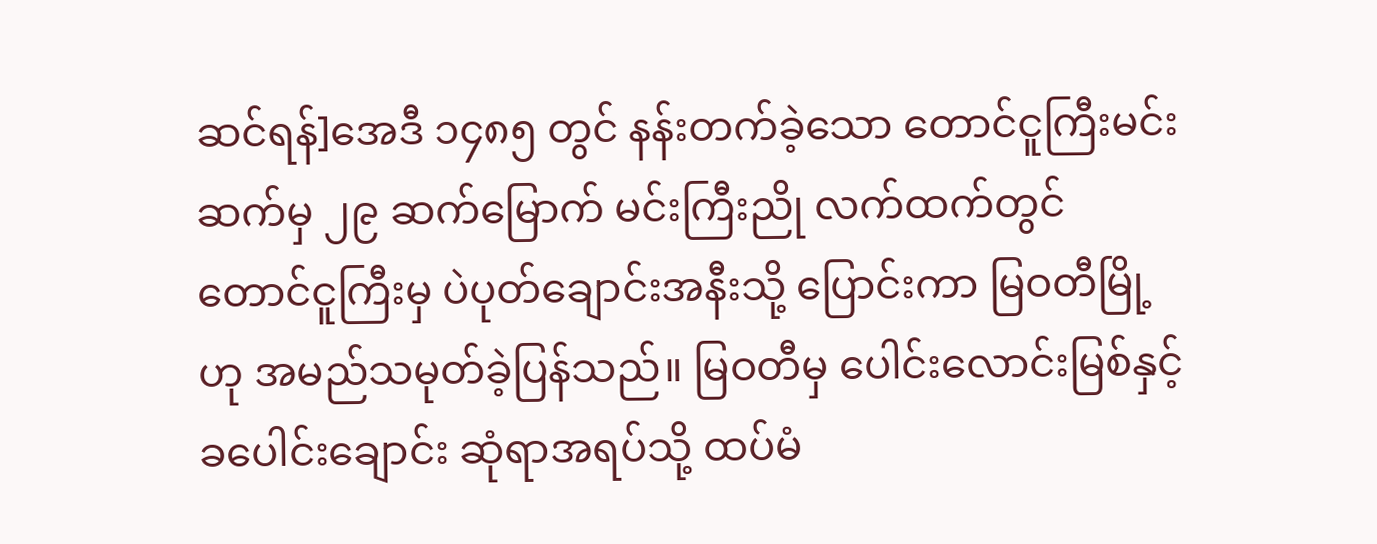ဆင်ရန်]အေဒီ ၁၄၈၅ တွင် နန်းတက်ခဲ့သော တောင်ငူကြီးမင်းဆက်မှ ၂၉ ဆက်မြောက် မင်းကြီးညို လက်ထက်တွင် တောင်ငူကြီးမှ ပဲပုတ်ချောင်းအနီးသို့ ပြောင်းကာ မြဝတီမြို့ဟု အမည်သမုတ်ခဲ့ပြန်သည်။ မြဝတီမှ ပေါင်းလောင်းမြစ်နှင့် ခပေါင်းချောင်း ဆုံရာအရပ်သို့ ထပ်မံ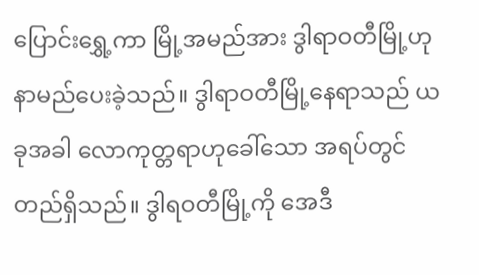ပြောင်းရွှေ့ကာ မြို့အမည်အား ဒွါရာဝတီမြို့ဟု နာမည်ပေးခဲ့သည်။ ဒွါရာဝတီမြို့နေရာသည် ယခုအခါ လောကုတ္တရာဟုခေါ်သော အရပ်တွင် တည်ရှိသည်။ ဒွါရဝတီမြို့ကို အေဒီ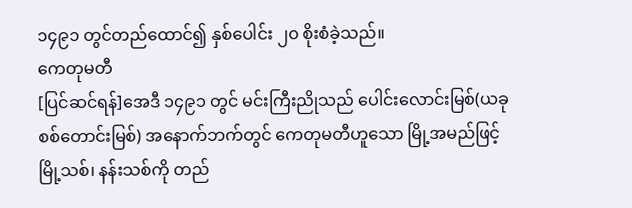၁၄၉၁ တွင်တည်ထောင်၍ နှစ်ပေါင်း ၂၀ စိုးစံခဲ့သည်။
ကေတုမတီ
[ပြင်ဆင်ရန်]အေဒီ ၁၄၉၁ တွင် မင်းကြီးညိုသည် ပေါင်းလောင်းမြစ်(ယခု စစ်တောင်းမြစ်) အနောက်ဘက်တွင် ကေတုမတီဟူသော မြို့အမည်ဖြင့် မြို့သစ်၊ နန်းသစ်ကို တည်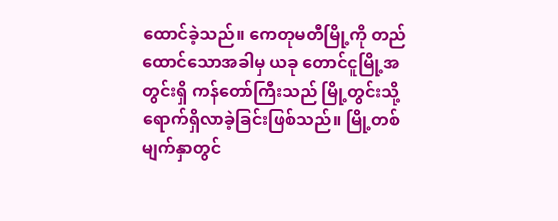ထောင်ခဲ့သည်။ ကေတုမတီမြို့ကို တည်ထောင်သောအခါမှ ယခု တောင်ငူမြို့အတွင်းရှိ ကန်တော်ကြီးသည် မြို့တွင်းသို့ ရောက်ရှိလာခဲ့ခြင်းဖြစ်သည်။ မြို့တစ်မျက်နှာတွင်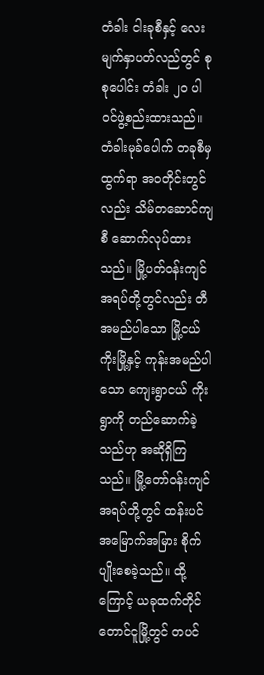တံခါး ငါးခုစီနှင့် လေးမျက်နှာပတ်လည်တွင် စုစုပေါင်း တံခါး ၂၀ ပါဝင်ဖွဲ့စည်းထားသည်။ တံခါးမုခ်ပေါက် တခုစီမှ ထွက်ရာ အဝတိုင်းတွင်လည်း သိမ်တဆောင်ကျစီ ဆောက်လုပ်ထားသည်။ မြို့ပတ်ဝန်းကျင် အရပ်တို့တွင်လည်း တီ အမည်ပါသော မြို့ငယ်ကိုးမြို့နှင့် ကုန်းအမည်ပါသော ကျေးရွာငယ် ကိုးရွာကို တည်ဆောက်ခဲ့သည်ဟု အဆိုရှိကြသည်။ မြို့တော်ဝန်းကျင်အရပ်တို့တွင် ထန်းပင် အမြောက်အမြား စိုက်ပျိုးစေခဲ့သည်။ ထို့ကြောင့် ယခုထက်တိုင် တောင်ငူမြို့တွင် တပင်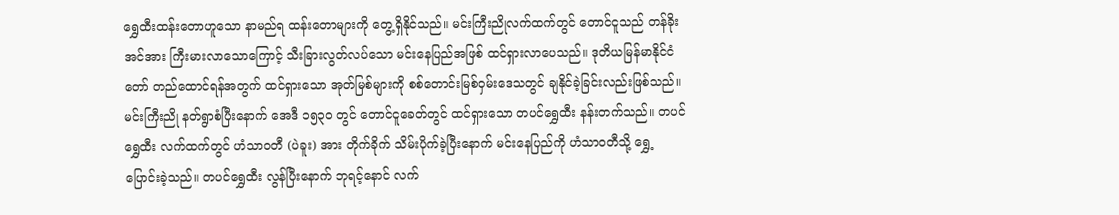ရွှေထီးထန်းတောဟူသော နာမည်ရ ထန်းတောများကို တွေ့ရှိနိုင်သည်။ မင်းကြီးညိုလက်ထက်တွင် တောင်ငူသည် တန်ခိုးအင်အား ကြီးမားလာသောကြောင့် သီးခြားလွတ်လပ်သော မင်းနေပြည်အဖြစ် ထင်ရှားလာပေသည်။ ဒုတိယမြန်မာနိုင်ငံတော် တည်ထောင်ရန်အတွက် ထင်ရှားသော အုတ်မြစ်များကို စစ်တောင်းမြစ်ဝှမ်းဒေသတွင် ချနိုင်ခဲ့ခြင်းလည်းဖြစ်သည်။
မင်းကြီးညို နတ်ရွာစံပြီးနောက် အေဒီ ၁၅၃၀ တွင် တောင်ငူခေတ်တွင် ထင်ရှားသော တပင်ရွှေထီး နန်းတက်သည်။ တပင်ရွှေထီး လက်ထက်တွင် ဟံသာဝတီ (ပဲခူး) အား တိုက်ခိုက် သိမ်းပိုက်ခဲ့ပြီးနောက် မင်းနေပြည်ကို ဟံသာဝတီသို့ ရွှေ့ပြောင်းခဲ့သည်။ တပင်ရွှေထီး လွန်ပြီးနောက် ဘုရင့်နောင် လက်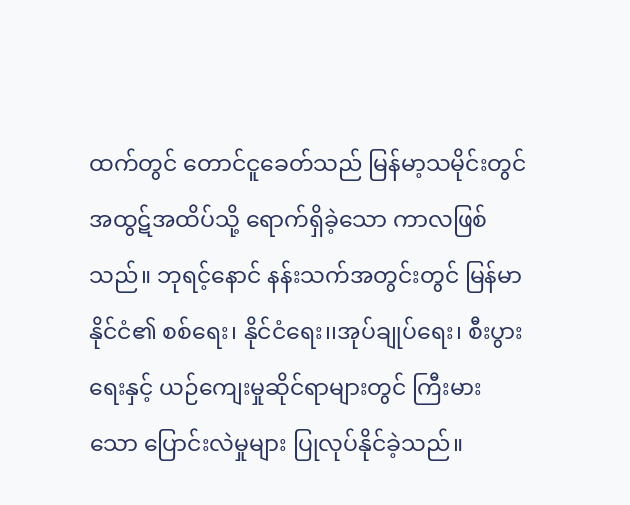ထက်တွင် တောင်ငူခေတ်သည် မြန်မာ့သမိုင်းတွင် အထွဋ်အထိပ်သို့ ရောက်ရှိခဲ့သော ကာလဖြစ်သည်။ ဘုရင့်နောင် နန်းသက်အတွင်းတွင် မြန်မာနိုင်ငံ၏ စစ်ရေး၊ နိုင်ငံရေး၊၊အုပ်ချုပ်ရေး၊ စီးပွားရေးနှင့် ယဉ်ကျေးမှုဆိုင်ရာများတွင် ကြီးမားသော ပြောင်းလဲမှုများ ပြုလုပ်နိုင်ခဲ့သည်။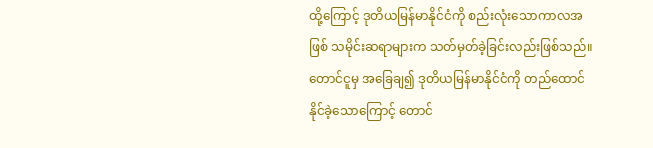ထို့ကြောင့် ဒုတိယမြန်မာနိုင်ငံကို စည်းလုံးသောကာလအဖြစ် သမိုင်းဆရာများက သတ်မှတ်ခဲ့ခြင်းလည်းဖြစ်သည်။ တောင်ငူမှ အခြေချ၍ ဒုတိယမြန်မာနိုင်ငံကို တည်ထောင်နိုင်ခဲ့သောကြောင့် တောင်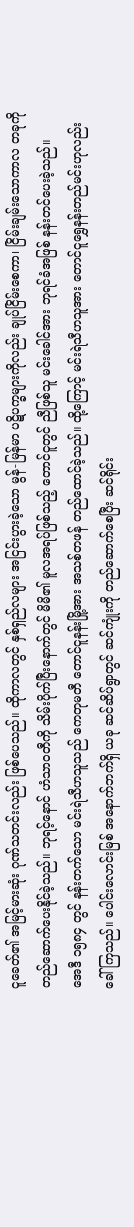ငူခေတ်၏ အမြင့်မားဆုံး ဂုဏ်သတင်းလည်း ဖြစ်ပေသည်။ ထိုကာလတွင် နှစ်ရှည်လများ အငြင်းပွားခဲ့သော မွန်-မြန်မာ ပဋိပက္ခများကိုလည်း ချုပ်ငြိမ်းစေကာ၊ ငြိမ်းချမ်းသောကာလ တခုကို တည်ဆောက်ပေးနိုင်ခဲ့သည်။ ဘုရင့်နောင် ဟံသာဝတီကို သိမ်းပိုက်ပြီးနောက်တွင် မိမိ၏ မူလအရပ်ဖြစ်သည့် တောင်ငူတွင် ညီဖြစ်သူ မင်းခေါင်အား ဘုရင်ခံအဖြစ် နန်းတင်ပေးခဲ့သည်။
အေဒီ ၁၅၈၄ တွင် နန်းတက်သော မင်းရဲသီဟသူသည် ကေတုမတီ တောင်ငူနန်းမြို့အား အသစ်တဖန် တည်ထောင်ခဲ့သည်။ ထို့ကြောင့် မင်းရဲသီဟသူအား တောင်ငူရွှေနန်းတည်မင်းဟုလည်း ခေါ်ကြသည်။ ပေါင်းလောင်းမြစ် အနောက်ဘက်ရှိ ယခု ဆင်ဆိပ်ရွာတွင် ဆင်ကျုံးကို တည်ဆောက်စေပြီး ဆင်ရိုင်း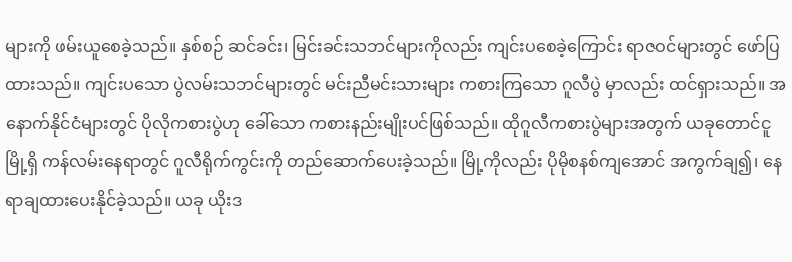များကို ဖမ်းယူစေခဲ့သည်။ နှစ်စဉ် ဆင်ခင်း၊ မြင်းခင်းသဘင်များကိုလည်း ကျင်းပစေခဲ့ကြောင်း ရာဇဝင်များတွင် ဖော်ပြထားသည်။ ကျင်းပသော ပွဲလမ်းသဘင်များတွင် မင်းညီမင်းသားများ ကစားကြသော ဂူလီပွဲ မှာလည်း ထင်ရှားသည်။ အနောက်နိုင်ငံများတွင် ပိုလိုကစားပွဲဟု ခေါ်သော ကစားနည်းမျိုးပင်ဖြစ်သည်။ ထိုဂူလီကစားပွဲများအတွက် ယခုတောင်ငူမြို့ရှိ ကန်လမ်းနေရာတွင် ဂူလီရိုက်ကွင်းကို တည်ဆောက်ပေးခဲ့သည်။ မြို့ကိုလည်း ပိုမိုစနစ်ကျအောင် အကွက်ချ၍၊ နေရာချထားပေးနိုင်ခဲ့သည်။ ယခု ယိုးဒ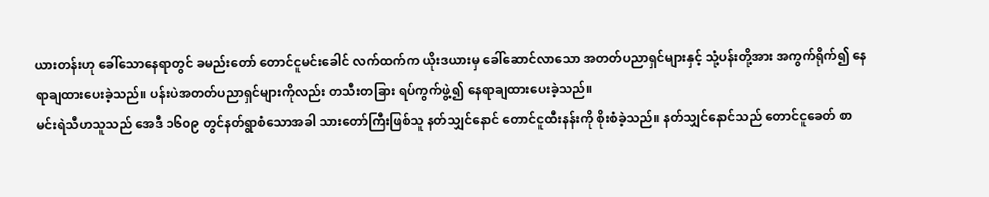ယားတန်းဟု ခေါ်သောနေရာတွင် ခမည်းတော် တောင်ငူမင်းခေါင် လက်ထက်က ယိုးဒယားမှ ခေါ်ဆောင်လာသော အတတ်ပညာရှင်များနှင့် သုံ့ပန်းတို့အား အကွက်ရိုက်၍ နေရာချထားပေးခဲ့သည်။ ပန်းပဲအတတ်ပညာရှင်များကိုလည်း တသီးတခြား ရပ်ကွက်ဖွဲ့၍ နေရာချထားပေးခဲ့သည်။
မင်းရဲသီဟသူသည် အေဒီ ၁၆၀၉ တွင်နတ်ရွာစံသောအခါ သားတော်ကြီးဖြစ်သူ နတ်သျှင်နောင် တောင်ငူထီးနန်းကို စိုးစံခဲ့သည်။ နတ်သျှင်နောင်သည် တောင်ငူခေတ် စာ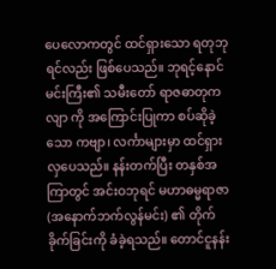ပေလောကတွင် ထင်ရှားသော ရတုဘုရင်လည်း ဖြစ်ပေသည်။ ဘုရင့်နောင်မင်းကြီး၏ သမီးတော် ရာဇဓာတုကလျာ ကို အကြောင်းပြုကာ စပ်ဆိုခဲ့သော ကဗျာ၊ လင်္ကာများမှာ ထင်ရှားလှပေသည်။ နန်းတက်ပြီး တနှစ်အကြာတွင် အင်းဝဘုရင် မဟာဓမ္မရာဇာ (အနောက်ဘက်လွန်မင်း) ၏ တိုက်ခိုက်ခြင်းကို ခံခဲ့ရသည်။ တောင်ငူနန်း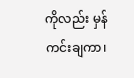ကိုလည်း မှန်ကင်းချကာ၊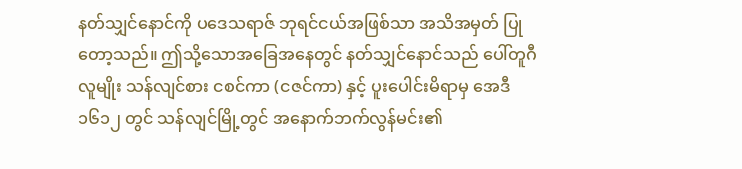နတ်သျှင်နောင်ကို ပဒေသရာဇ် ဘုရင်ငယ်အဖြစ်သာ အသိအမှတ် ပြုတော့သည်။ ဤသို့သောအခြေအနေတွင် နတ်သျှင်နောင်သည် ပေါ်တူဂီလူမျိုး သန်လျင်စား ငစင်ကာ (ငဇင်ကာ) နှင့် ပူးပေါင်းမိရာမှ အေဒီ ၁၆၁၂ တွင် သန်လျင်မြို့တွင် အနောက်ဘက်လွန်မင်း၏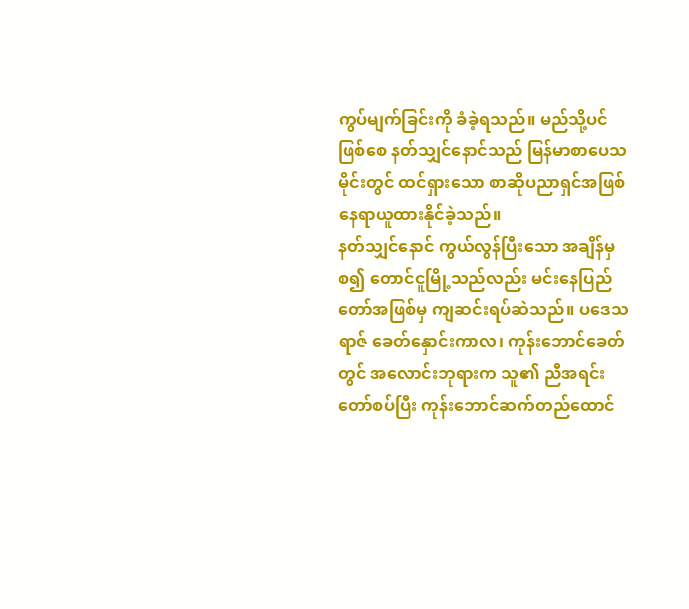ကွပ်မျက်ခြင်းကို ခံခဲ့ရသည်။ မည်သို့ပင်ဖြစ်စေ နတ်သျှင်နောင်သည် မြန်မာစာပေသမိုင်းတွင် ထင်ရှားသော စာဆိုပညာရှင်အဖြစ် နေရာယူထားနိုင်ခဲ့သည်။
နတ်သျှင်နောင် ကွယ်လွန်ပြီးသော အချိန်မှစ၍ တောင်ငူမြို့သည်လည်း မင်းနေပြည်တော်အဖြစ်မှ ကျဆင်းရပ်ဆဲသည်။ ပဒေသရာဇ် ခေတ်နှောင်းကာလ၊ ကုန်းဘောင်ခေတ်တွင် အလောင်းဘုရားက သူ၏ ညီအရင်းတော်စပ်ပြီး ကုန်းဘောင်ဆက်တည်ထောင်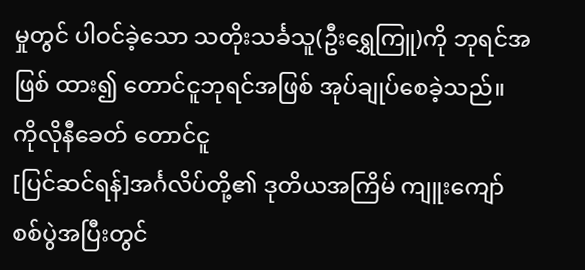မှုတွင် ပါဝင်ခဲ့သော သတိုးသင်္ခသူ(ဦးရွှေကြူ)ကို ဘုရင်အဖြစ် ထား၍ တောင်ငူဘုရင်အဖြစ် အုပ်ချုပ်စေခဲ့သည်။
ကိုလိုနီခေတ် တောင်ငူ
[ပြင်ဆင်ရန်]အင်္ဂလိပ်တို့၏ ဒုတိယအကြိမ် ကျူးကျော်စစ်ပွဲအပြီးတွင်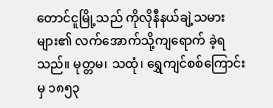တောင်ငူမြို့သည် ကိုလိုနီနယ်ချဲ့သမားများ၏ လက်အောက်သို့ကျရောက် ခဲ့ရသည်။ မုတ္တမ၊ သထုံ၊ ရွှေကျင်စစ်ကြောင်းမှ ၁၈၅၃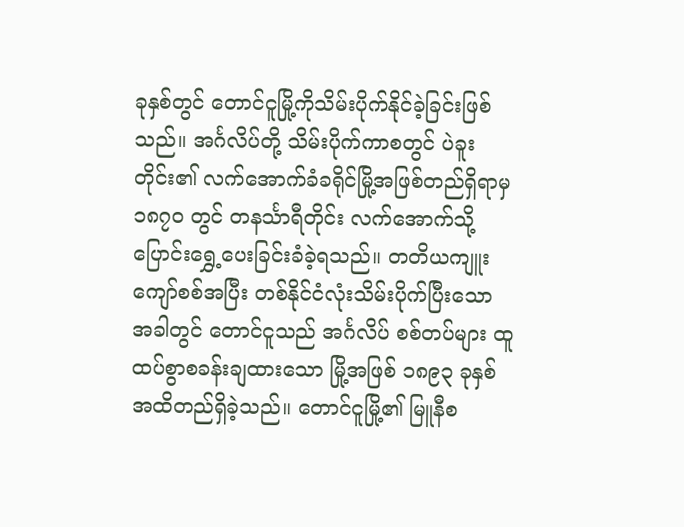ခုနှစ်တွင် တောင်ငူမြို့ကိုသိမ်းပိုက်နိုင်ခဲ့ခြင်းဖြစ်သည်။ အင်္ဂလိပ်တို့ သိမ်းပိုက်ကာစတွင် ပဲခူးတိုင်း၏ လက်အောက်ခံခရိုင်မြို့အဖြစ်တည်ရှိရာမှ ၁၈၇၀ တွင် တနင်္သာရီတိုင်း လက်အောက်သို့ ပြောင်းရွှေ့ပေးခြင်းခံခဲ့ရသည်။ တတိယကျူးကျော်စစ်အပြီး တစ်နိုင်ငံလုံးသိမ်းပိုက်ပြီးသော အခါတွင် တောင်ငူသည် အင်္ဂလိပ် စစ်တပ်များ ထူထပ်စွာစခန်းချထားသော မြို့အဖြစ် ၁၈၉၃ ခုနှစ်အထိတည်ရှိခဲ့သည်။ တောင်ငူမြို့၏ မြူနီစ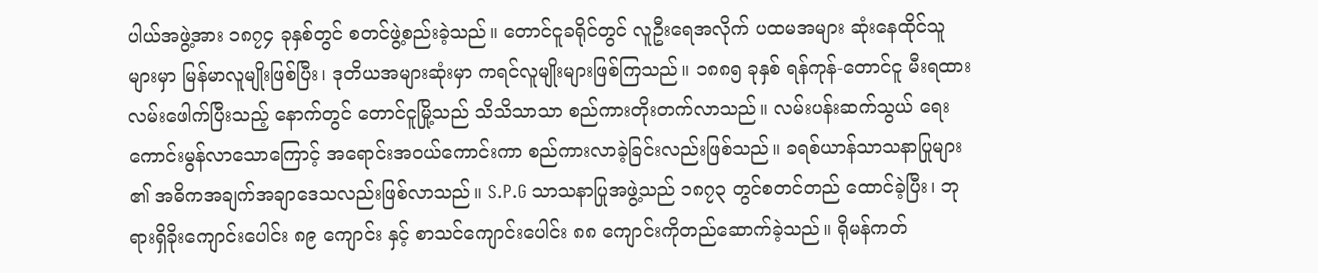ပါယ်အဖွဲ့အား ၁၈၇၄ ခုနှစ်တွင် စတင်ဖွဲ့စည်းခဲ့သည်။ တောင်ငူခရိုင်တွင် လူဦးရေအလိုက် ပထမအများ ဆုံးနေထိုင်သူများမှာ မြန်မာလူမျိုးဖြစ်ပြီး၊ ဒုတိယအများဆုံးမှာ ကရင်လူမျိုးများဖြစ်ကြသည်။ ၁၈၈၅ ခုနှစ် ရန်ကုန်-တောင်ငူ မီးရထားလမ်းဖေါက်ပြီးသည့် နောက်တွင် တောင်ငူမြို့သည် သိသိသာသာ စည်ကားတိုးတက်လာသည်။ လမ်းပန်းဆက်သွယ် ရေးကောင်းမွန်လာသောကြောင့် အရောင်းအဝယ်ကောင်းကာ စည်ကားလာခဲ့ခြင်းလည်းဖြစ်သည်။ ခရစ်ယာန်သာသနာပြုများ ၏ အဓိကအချက်အချာဒေသလည်းဖြစ်လာသည်။ S.P.G သာသနာပြုအဖွဲ့သည် ၁၈၇၃ တွင်စတင်တည် ထောင်ခဲ့ပြီး၊ ဘုရားရှိခိုးကျောင်းပေါင်း ၈၉ ကျောင်း နှင့် စာသင်ကျောင်းပေါင်း ၈၈ ကျောင်းကိုတည်ဆောက်ခဲ့သည်။ ရိုမန်ကတ်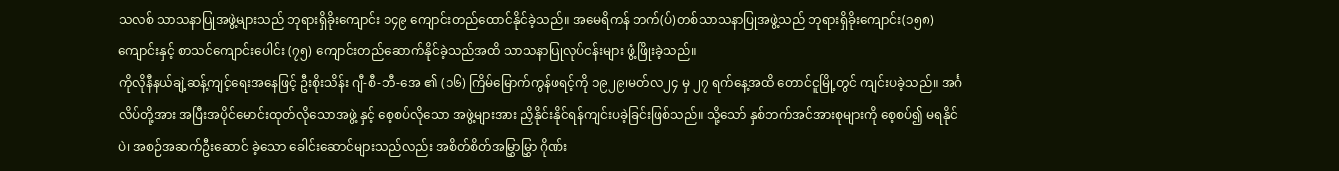သလစ် သာသနာပြုအဖွဲ့များသည် ဘုရားရှိခိုးကျောင်း ၁၄၉ ကျောင်းတည်ထောင်နိုင်ခဲ့သည်။ အမေရိကန် ဘက်(ပ်)တစ်သာသနာပြုအဖွဲ့သည် ဘုရားရှိခိုးကျောင်း(၁၅၈) ကျောင်းနှင့် စာသင်ကျောင်းပေါင်း (၇၅) ကျောင်းတည်ဆောက်နိုင်ခဲ့သည်အထိ သာသနာပြုလုပ်ငန်းများ ဖွံ့ဖြိုးခဲ့သည်။
ကိုလိုနီနယ်ချဲ့ဆန့်ကျင့်ရေးအနေဖြင့် ဦးစိုးသိန်း ဂျီ-စီ-ဘီ-အေ ၏ (၁၆) ကြိမ်မြောက်ကွန်ဖရင့်ကို ၁၉၂၉၊မတ်လ၂၄ မှ ၂၇ ရက်နေ့အထိ တောင်ငူမြို့တွင် ကျင်းပခဲ့သည်။ အင်္ဂလိပ်တို့အား အပြီးအပိုင်မောင်းထုတ်လိုသောအဖွဲ့ နှင့် စေ့စပ်လိုသော အဖွဲ့များအား ညှိနိုင်းနိုင်ရန်ကျင်းပခဲ့ခြင်းဖြစ်သည်။ သို့သော် နှစ်ဘက်အင်အားစုများကို စေ့စပ်၍ မရနိုင်ပဲ၊ အစဉ်အဆက်ဦးဆောင် ခဲ့သော ခေါင်းဆောင်များသည်လည်း အစိတ်စိတ်အမြွှာမြွှာ ဂိုဏ်း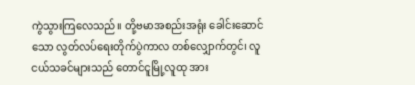ကွဲသွားကြလေသည်။ တို့ဗမာအစည်းအရုံး ခေါင်းဆောင်သော လွတ်လပ်ရေးတိုက်ပွဲကာလ တစ်လျှောက်တွင်၊ လူငယ်သခင်များသည် တောင်ငူမြို့လူထု အား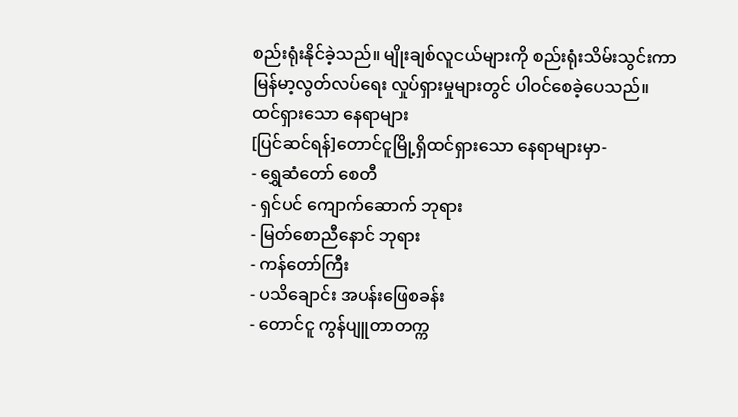စည်းရုံးနိုင်ခဲ့သည်။ မျိုးချစ်လူငယ်များကို စည်းရုံးသိမ်းသွင်းကာ မြန်မာ့လွတ်လပ်ရေး လှုပ်ရှားမှုများတွင် ပါဝင်စေခဲ့ပေသည်။
ထင်ရှားသော နေရာများ
[ပြင်ဆင်ရန်]တောင်ငူမြို့ရှိထင်ရှားသော နေရာများမှာ-
- ရွှေဆံတော် စေတီ
- ရှင်ပင် ကျောက်ဆောက် ဘုရား
- မြတ်စောညီနောင် ဘုရား
- ကန်တော်ကြီး
- ပသိချောင်း အပန်းဖြေစခန်း
- တောင်ငူ ကွန်ပျူတာတက္က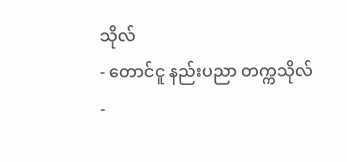သိုလ်
- တောင်ငူ နည်းပညာ တက္ကသိုလ်
-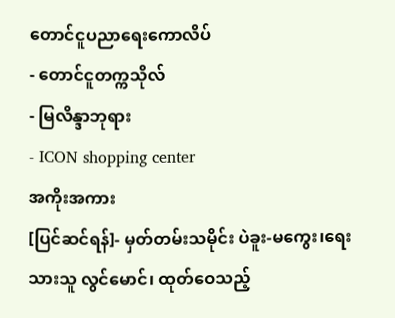တောင်ငူပညာရေးကောလိပ်
- တောင်ငူတက္ကသိုလ်
- မြလိန္ဒာဘုရား
- ICON shopping center
အကိုးအကား
[ပြင်ဆင်ရန်]- မှတ်တမ်းသမိုင်း ပဲခူး-မကွေး၊ရေးသားသူ လွင်မောင်၊ ထုတ်ဝေသည့်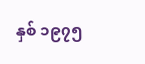နှစ် ၁၉၇၅